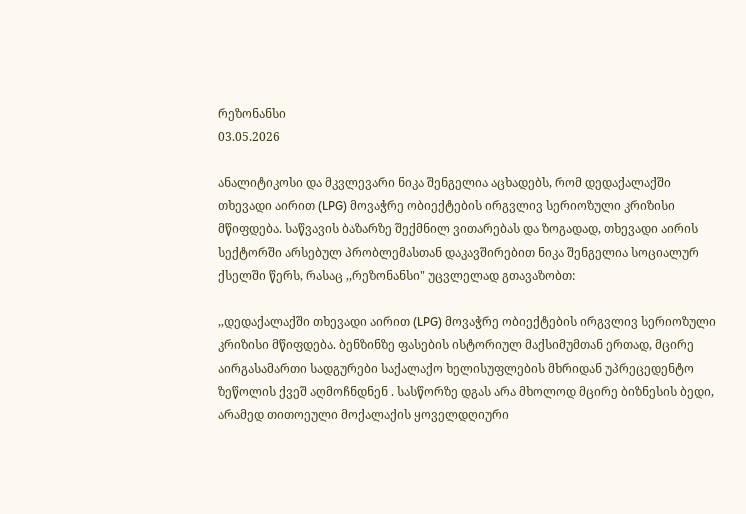რეზონანსი
03.05.2026

ანალიტიკოსი და მკვლევარი ნიკა შენგელია აცხადებს, რომ დედაქალაქში თხევადი აირით (LPG) მოვაჭრე ობიექტების ირგვლივ სერიოზული კრიზისი მწიფდება. საწვავის ბაზარზე შექმნილ ვითარებას და ზოგადად, თხევადი აირის სექტორში არსებულ პრობლემასთან დაკავშირებით ნიკა შენგელია სოციალურ ქსელში წერს, რასაც ,,რეზონანსი" უცვლელად გთავაზობთ:

,,დედაქალაქში თხევადი აირით (LPG) მოვაჭრე ობიექტების ირგვლივ სერიოზული კრიზისი მწიფდება. ბენზინზე ფასების ისტორიულ მაქსიმუმთან ერთად, მცირე აირგასამართი სადგურები საქალაქო ხელისუფლების მხრიდან უპრეცედენტო ზეწოლის ქვეშ აღმოჩნდნენ . სასწორზე დგას არა მხოლოდ მცირე ბიზნესის ბედი, არამედ თითოეული მოქალაქის ყოველდღიური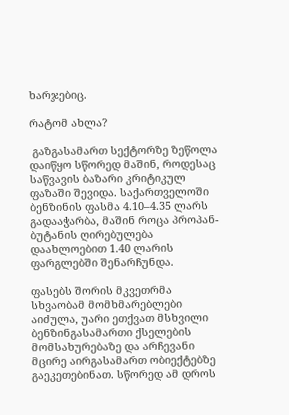ხარჯებიც.

რატომ ახლა?

 გაზგასამართ სექტორზე ზეწოლა დაიწყო სწორედ მაშინ, როდესაც საწვავის ბაზარი კრიტიკულ ფაზაში შევიდა. საქართველოში ბენზინის ფასმა 4.10–4.35 ლარს გადააჭარბა, მაშინ როცა პროპან-ბუტანის ღირებულება დაახლოებით 1.40 ლარის ფარგლებში შენარჩუნდა.

ფასებს შორის მკვეთრმა სხვაობამ მომხმარებლები აიძულა, უარი ეთქვათ მსხვილი ბენზინგასამართი ქსელების მომსახურებაზე და არჩევანი მცირე აირგასამართ ობიექტებზე გაეკეთებინათ. სწორედ ამ დროს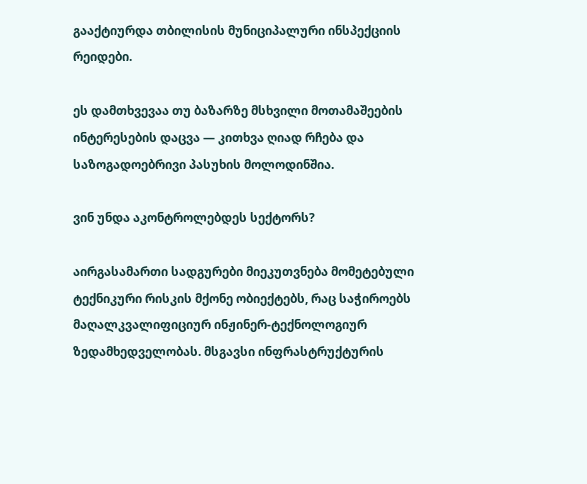გააქტიურდა თბილისის მუნიციპალური ინსპექციის რეიდები.

ეს დამთხვევაა თუ ბაზარზე მსხვილი მოთამაშეების ინტერესების დაცვა — კითხვა ღიად რჩება და საზოგადოებრივი პასუხის მოლოდინშია.

ვინ უნდა აკონტროლებდეს სექტორს?

აირგასამართი სადგურები მიეკუთვნება მომეტებული ტექნიკური რისკის მქონე ობიექტებს, რაც საჭიროებს მაღალკვალიფიციურ ინჟინერ-ტექნოლოგიურ ზედამხედველობას. მსგავსი ინფრასტრუქტურის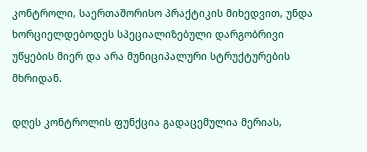კონტროლი, საერთაშორისო პრაქტიკის მიხედვით, უნდა ხორციელდებოდეს სპეციალიზებული დარგობრივი უწყების მიერ და არა მუნიციპალური სტრუქტურების მხრიდან.

დღეს კონტროლის ფუნქცია გადაცემულია მერიას,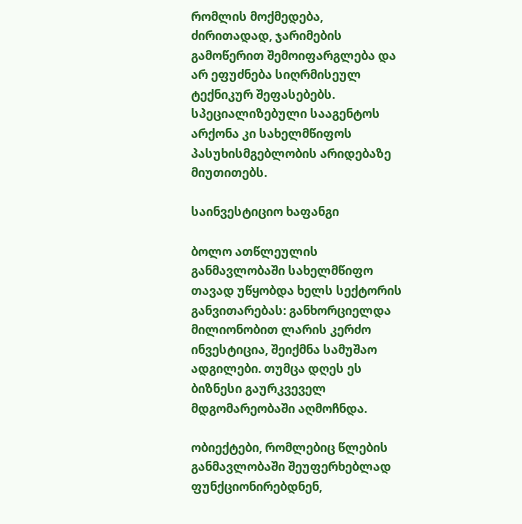რომლის მოქმედება, ძირითადად, ჯარიმების გამოწერით შემოიფარგლება და არ ეფუძნება სიღრმისეულ ტექნიკურ შეფასებებს. სპეციალიზებული სააგენტოს არქონა კი სახელმწიფოს პასუხისმგებლობის არიდებაზე მიუთითებს.

საინვესტიციო ხაფანგი

ბოლო ათწლეულის განმავლობაში სახელმწიფო თავად უწყობდა ხელს სექტორის განვითარებას: განხორციელდა მილიონობით ლარის კერძო ინვესტიცია, შეიქმნა სამუშაო ადგილები. თუმცა დღეს ეს   ბიზნესი გაურკვეველ მდგომარეობაში აღმოჩნდა.

ობიექტები, რომლებიც წლების განმავლობაში შეუფერხებლად ფუნქციონირებდნენ,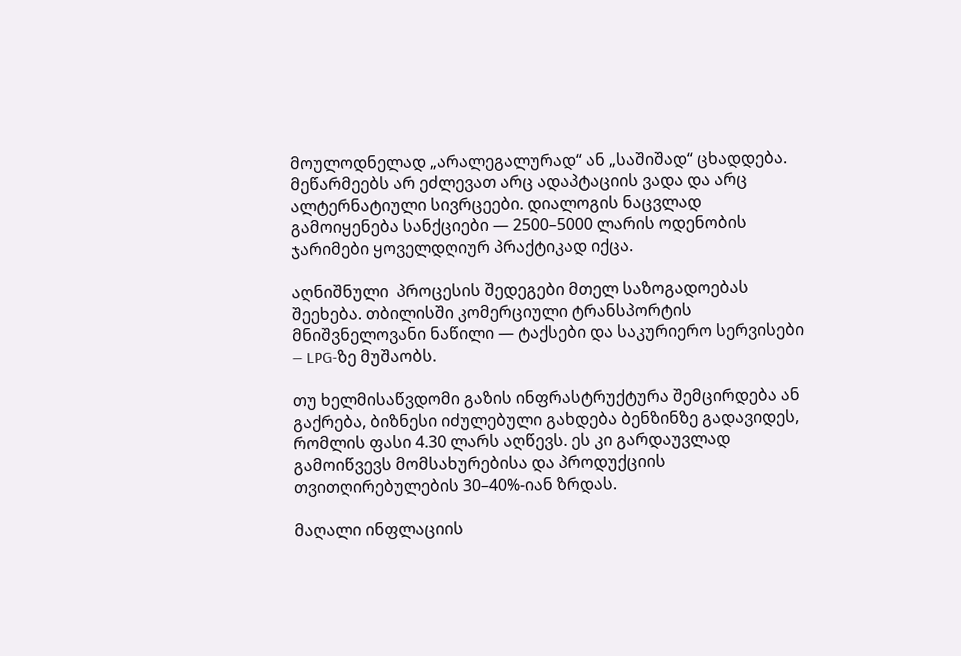მოულოდნელად „არალეგალურად“ ან „საშიშად“ ცხადდება. მეწარმეებს არ ეძლევათ არც ადაპტაციის ვადა და არც ალტერნატიული სივრცეები. დიალოგის ნაცვლად გამოიყენება სანქციები — 2500–5000 ლარის ოდენობის ჯარიმები ყოველდღიურ პრაქტიკად იქცა.

აღნიშნული  პროცესის შედეგები მთელ საზოგადოებას შეეხება. თბილისში კომერციული ტრანსპორტის მნიშვნელოვანი ნაწილი — ტაქსები და საკურიერო სერვისები — LPG-ზე მუშაობს.

თუ ხელმისაწვდომი გაზის ინფრასტრუქტურა შემცირდება ან გაქრება, ბიზნესი იძულებული გახდება ბენზინზე გადავიდეს, რომლის ფასი 4.30 ლარს აღწევს. ეს კი გარდაუვლად გამოიწვევს მომსახურებისა და პროდუქციის თვითღირებულების 30–40%-იან ზრდას.

მაღალი ინფლაციის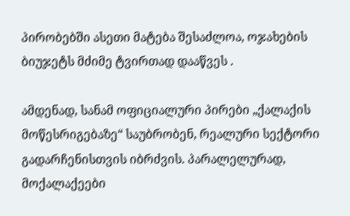პირობებში ასეთი მატება შესაძლოა, ოჯახების ბიუჯეტს მძიმე ტვირთად დააწვეს .

ამდენად, სანამ ოფიციალური პირები „ქალაქის მოწესრიგებაზე“ საუბრობენ, რეალური სექტორი გადარჩენისთვის იბრძვის. პარალელურად, მოქალაქეები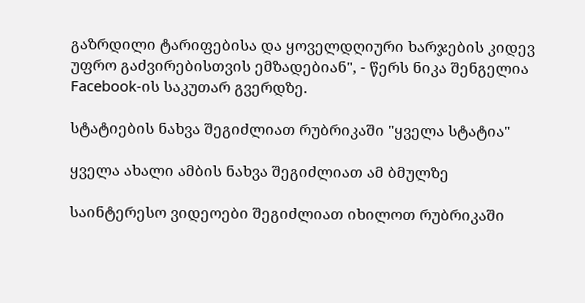გაზრდილი ტარიფებისა და ყოველდღიური ხარჯების კიდევ უფრო გაძვირებისთვის ემზადებიან", - წერს ნიკა შენგელია Facebook-ის საკუთარ გვერდზე.

სტატიების ნახვა შეგიძლიათ რუბრიკაში "ყველა სტატია"

ყველა ახალი ამბის ნახვა შეგიძლიათ ამ ბმულზე

საინტერესო ვიდეოები შეგიძლიათ იხილოთ რუბრიკაში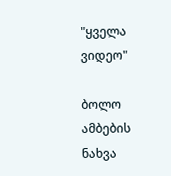"ყველა ვიდეო"

ბოლო ამბების ნახვა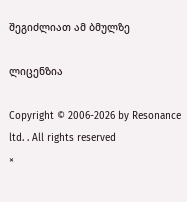შეგიძლიათ ამ ბმულზე

ლიცენზია

Copyright © 2006-2026 by Resonance ltd. . All rights reserved
×